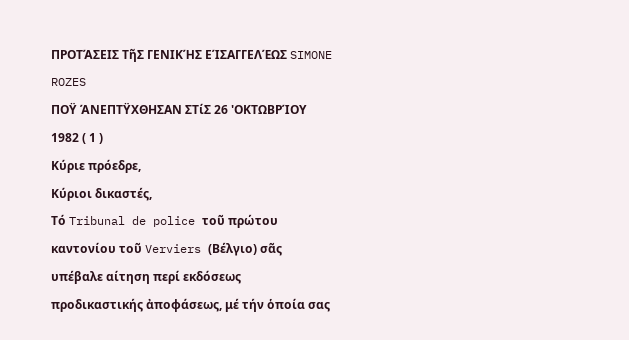ΠΡΟΤΆΣΕΙΣ ΤῆΣ ΓΕΝΙΚΉΣ ΕΊΣΑΓΓΕΛΈΩΣ SIMONE ROZES
ΠΟΫ ΆΝΕΠΤΫΧΘΗΣΑΝ ΣΤίΣ 26 'ΟΚΤΩΒΡΊΟΥ 1982 ( 1 )
Κύριε πρόεδρε,
Κύριοι δικαστές,
Τό Tribunal de police τοῦ πρώτου καντονίου τοῦ Verviers (Βέλγιο) σᾶς υπέβαλε αίτηση περί εκδόσεως προδικαστικής ἀποφάσεως, μέ τήν ὁποία σας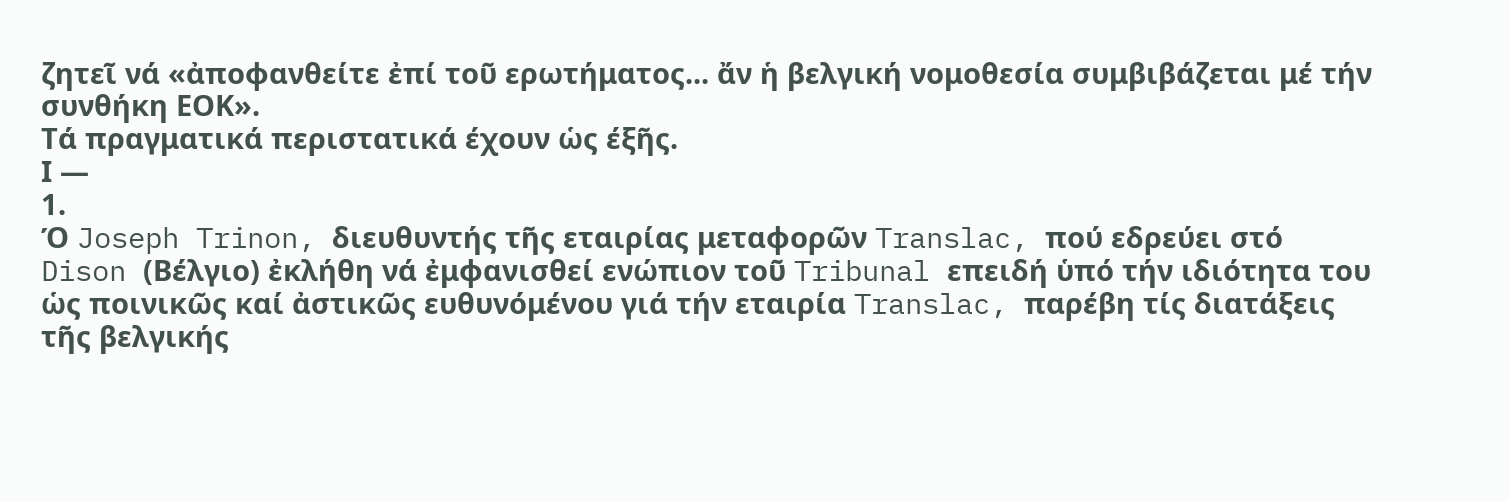ζητεῖ νά «ἀποφανθείτε ἐπί τοῦ ερωτήματος... ἄν ἡ βελγική νομοθεσία συμβιβάζεται μέ τήν συνθήκη ΕΟΚ».
Τά πραγματικά περιστατικά έχουν ὡς έξῆς.
Ι —
1.
Ό Joseph Trinon, διευθυντής τῆς εταιρίας μεταφορῶν Translac, πού εδρεύει στό Dison (Βέλγιο) ἐκλήθη νά ἐμφανισθεί ενώπιον τοῦ Tribunal επειδή ὑπό τήν ιδιότητα του ὡς ποινικῶς καί ἀστικῶς ευθυνόμένου γιά τήν εταιρία Translac, παρέβη τίς διατάξεις τῆς βελγικής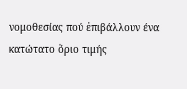νομοθεσίας πού ἐπιβάλλουν ένα κατώτατο ὅριο τιμής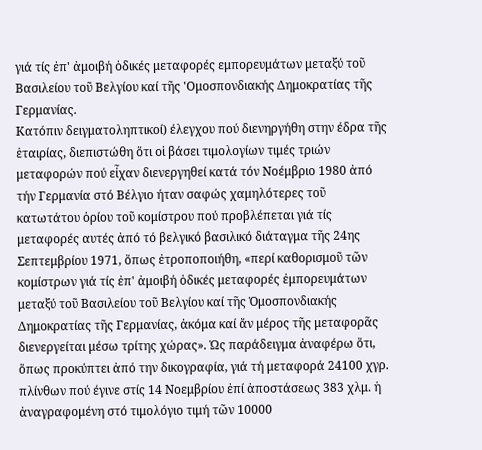γιά τίς ἐπ' ἀμοιβή ὁδικές μεταφορές εμπορευμάτων μεταξύ τοῦ Βασιλείου τοῦ Βελγίου καί τῆς 'Ομοσπονδιακής Δημοκρατίας τῆς Γερμανίας.
Κατόπιν δειγματοληπτικοί) έλεγχου πού διενηργήθη στην έδρα τῆς ἑταιρίας, διεπιστώθη ὅτι οἱ βάσει τιμολογίων τιμές τριών μεταφορών πού εἶχαν διενεργηθεί κατά τόν Νοέμβριο 1980 ἀπό τήν Γερμανία στό Βέλγιο ήταν σαφώς χαμηλότερες τοῦ κατωτάτου ὁρίου τοῦ κομίστρου πού προβλέπεται γιά τίς μεταφορές αυτές ἀπό τό βελγικό βασιλικό διάταγμα τῆς 24ης Σεπτεμβρίου 1971, ὅπως ἐτροποποιήθη, «περί καθορισμοῦ τῶν κομίστρων γιά τίς ἐπ' ἀμοιβή ὁδικές μεταφορές ἐμπορευμάτων μεταξύ τοῦ Βασιλείου τοῦ Βελγίου καί τῆς Ὁμοσπονδιακής Δημοκρατίας τῆς Γερμανίας, ἀκόμα καί ἄν μέρος τῆς μεταφορᾶς διενεργείται μέσω τρίτης χώρας». Ὡς παράδειγμα ἀναφέρω ὅτι, ὅπως προκύπτει ἀπό την δικογραφία, γιά τή μεταφορά 24100 χγρ. πλίνθων πού έγινε στίς 14 Νοεμβρίου ἐπί ἀποστάσεως 383 χλμ. ἡ ἀναγραφομένη στό τιμολόγιο τιμή τῶν 10000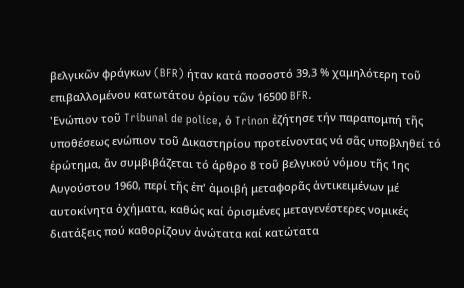βελγικῶν φράγκων (BFR) ήταν κατά ποσοστό 39,3 % χαμηλότερη τοῦ επιβαλλομένου κατωτάτου ὁρίου τῶν 16500 BFR.
'Ενώπιον τοῦ Tribunal de police, ὁ Trinon ἐζήτησε τήν παραπομπή τῆς υποθέσεως ενώπιον τοῦ Δικαστηρίου προτείνοντας νά σᾶς υποβληθεί τό ἐρώτημα, ἄν συμβιβάζεται τό άρθρο 8 τοῦ βελγικού νόμου τῆς 1ης Αυγούστου 1960, περί τῆς ἐπ' ἀμοιβή μεταφορᾶς ἀντικειμένων μέ αυτοκίνητα ὀχήματα, καθώς καί ὁρισμένες μεταγενέστερες νομικές διατάξεις πού καθορίζουν ἀνώτατα καί κατώτατα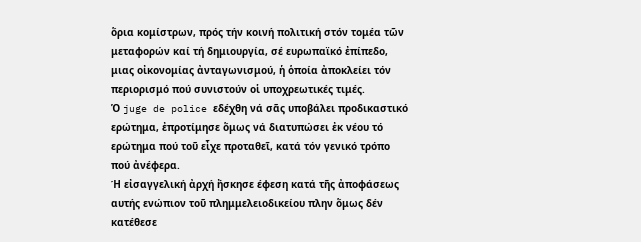ὅρια κομίστρων, πρός τήν κοινή πολιτική στόν τομέα τῶν μεταφορών καί τή δημιουργία, σέ ευρωπαϊκό ἐπίπεδο, μιας οἰκονομίας ἀνταγωνισμού, ἡ ὁποία ἀποκλείει τόν περιορισμό πού συνιστούν οἱ υποχρεωτικές τιμές.
Ὁ juge de police εδέχθη νά σᾶς υποβάλει προδικαστικό ερώτημα, ἐπροτίμησε ὅμως νά διατυπώσει ἐκ νέου τό ερώτημα πού τοῦ εἶχε προταθεῖ, κατά τόν γενικό τρόπο πού ἀνέφερα.
Ή εἰσαγγελική ἀρχή ἤσκησε έφεση κατά τῆς ἀποφάσεως αυτής ενώπιον τοῦ πλημμελειοδικείου πλην ὅμως δέν κατέθεσε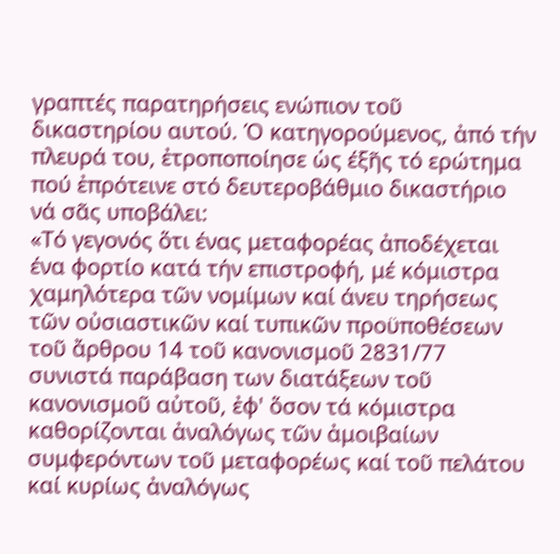γραπτές παρατηρήσεις ενώπιον τοῦ δικαστηρίου αυτού. Ό κατηγορούμενος, ἀπό τήν πλευρά του, ἐτροποποίησε ὡς έξῆς τό ερώτημα πού ἐπρότεινε στό δευτεροβάθμιο δικαστήριο νά σᾶς υποβάλει:
«Τό γεγονός ὅτι ένας μεταφορέας ἀποδέχεται ένα φορτίο κατά τήν επιστροφή, μέ κόμιστρα χαμηλότερα τῶν νομίμων καί άνευ τηρήσεως τῶν οὐσιαστικῶν καί τυπικῶν προϋποθέσεων τοῦ ἄρθρου 14 τοῦ κανονισμοῦ 2831/77 συνιστά παράβαση των διατάξεων τοῦ κανονισμοῦ αὐτοῦ, ἐφ' ὅσον τά κόμιστρα καθορίζονται ἀναλόγως τῶν ἀμοιβαίων συμφερόντων τοῦ μεταφορέως καί τοῦ πελάτου καί κυρίως ἀναλόγως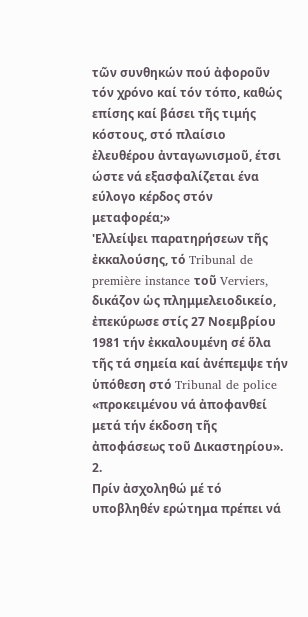τῶν συνθηκών πού ἀφοροῦν τόν χρόνο καί τόν τόπο, καθώς επίσης καί βάσει τῆς τιμής κόστους, στό πλαίσιο ἐλευθέρου ἀνταγωνισμοῦ, έτσι ώστε νά εξασφαλίζεται ένα εύλογο κέρδος στόν μεταφορέα;»
'Ελλείψει παρατηρήσεων τῆς ἐκκαλούσης, τό Tribunal de première instance τοῦ Verviers, δικάζον ὡς πλημμελειοδικείο, ἐπεκύρωσε στίς 27 Νοεμβρίου 1981 τήν ἐκκαλουμένη σέ ὅλα τῆς τά σημεία καί ἀνέπεμψε τήν ὑπόθεση στό Tribunal de police «προκειμένου νά ἀποφανθεί μετά τήν έκδοση τῆς ἀποφάσεως τοῦ Δικαστηρίου».
2.
Πρίν ἀσχοληθώ μέ τό υποβληθέν ερώτημα πρέπει νά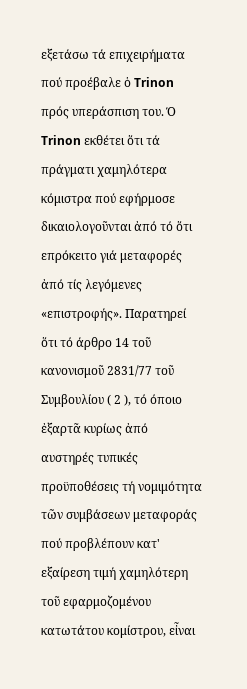εξετάσω τά επιχειρήματα πού προέβαλε ὁ Trinon πρός υπεράσπιση του. Ό Trinon εκθέτει ὅτι τά πράγματι χαμηλότερα κόμιστρα πού εφήρμοσε δικαιολογοῦνται ἀπό τό ὅτι επρόκειτο γιά μεταφορές ἀπό τίς λεγόμενες «επιστροφής». Παρατηρεί ὅτι τό άρθρο 14 τοῦ κανονισμοῦ 2831/77 τοῦ Συμβουλίου ( 2 ), τό όποιο ἐξαρτᾶ κυρίως ἀπό αυστηρές τυπικές προϋποθέσεις τή νομιμότητα τῶν συμβάσεων μεταφοράς πού προβλέπουν κατ' εξαίρεση τιμή χαμηλότερη τοῦ εφαρμοζομένου κατωτάτου κομίστρου, εἶναι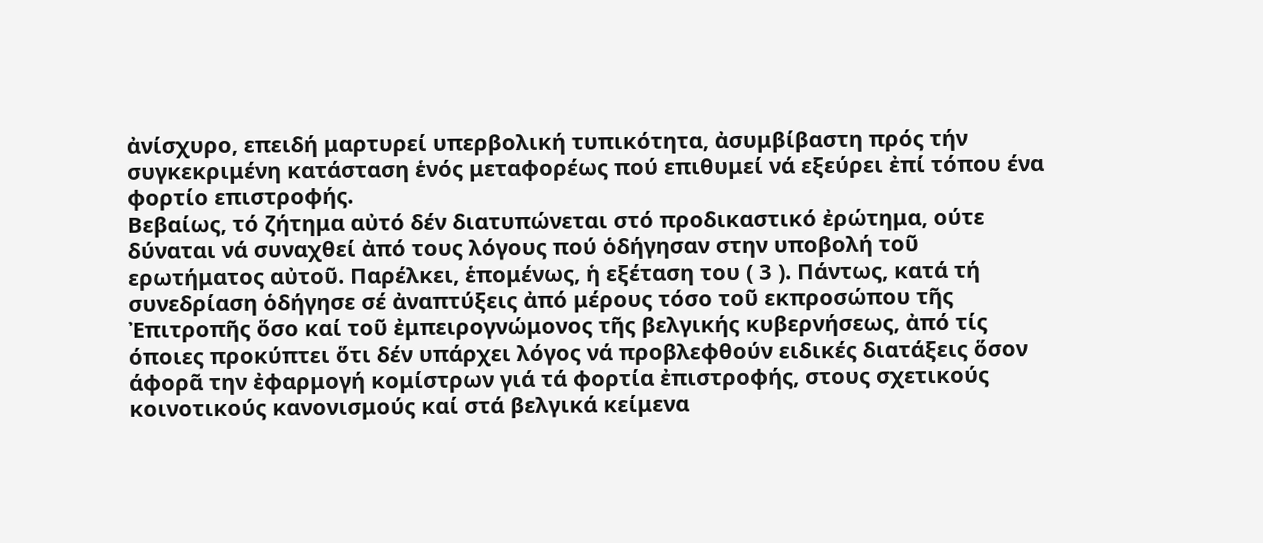ἀνίσχυρο, επειδή μαρτυρεί υπερβολική τυπικότητα, ἀσυμβίβαστη πρός τήν συγκεκριμένη κατάσταση ἑνός μεταφορέως πού επιθυμεί νά εξεύρει ἐπί τόπου ένα φορτίο επιστροφής.
Βεβαίως, τό ζήτημα αὐτό δέν διατυπώνεται στό προδικαστικό ἐρώτημα, ούτε δύναται νά συναχθεί ἀπό τους λόγους πού ὁδήγησαν στην υποβολή τοῦ ερωτήματος αὐτοῦ. Παρέλκει, ἑπομένως, ἡ εξέταση του ( 3 ). Πάντως, κατά τή συνεδρίαση ὁδήγησε σέ ἀναπτύξεις ἀπό μέρους τόσο τοῦ εκπροσώπου τῆς Ἐπιτροπῆς ὅσο καί τοῦ ἐμπειρογνώμονος τῆς βελγικής κυβερνήσεως, ἀπό τίς όποιες προκύπτει ὅτι δέν υπάρχει λόγος νά προβλεφθούν ειδικές διατάξεις ὅσον άφορᾶ την ἐφαρμογή κομίστρων γιά τά φορτία ἐπιστροφής, στους σχετικούς κοινοτικούς κανονισμούς καί στά βελγικά κείμενα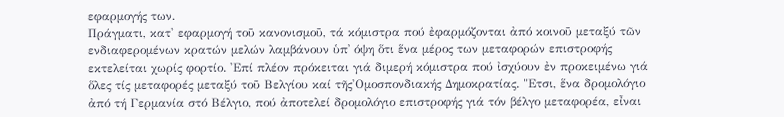εφαρμογής των.
Πράγματι, κατ' εφαρμογή τοῦ κανονισμοῦ, τά κόμιστρα πού ἐφαρμόζονται ἀπό κοινοῦ μεταξύ τῶν ενδιαφερομένων κρατών μελών λαμβάνουν ὑπ᾽ όψη ὅτι ἕνα μέρος των μεταφορών επιστροφής εκτελείται χωρίς φορτίο. 'Επί πλέον πρόκειται γιά διμερή κόμιστρα πού ἰσχύουν ἐν προκειμένω γιά ὅλες τίς μεταφορές μεταξύ τοῦ Βελγίου καί τῆς'Ομοσπονδιακής Δημοκρατίας. "Ετσι, ἕνα δρομολόγιο ἀπό τή Γερμανία στό Βέλγιο, πού ἀποτελεί δρομολόγιο επιστροφής γιά τόν βέλγο μεταφορέα, εἶναι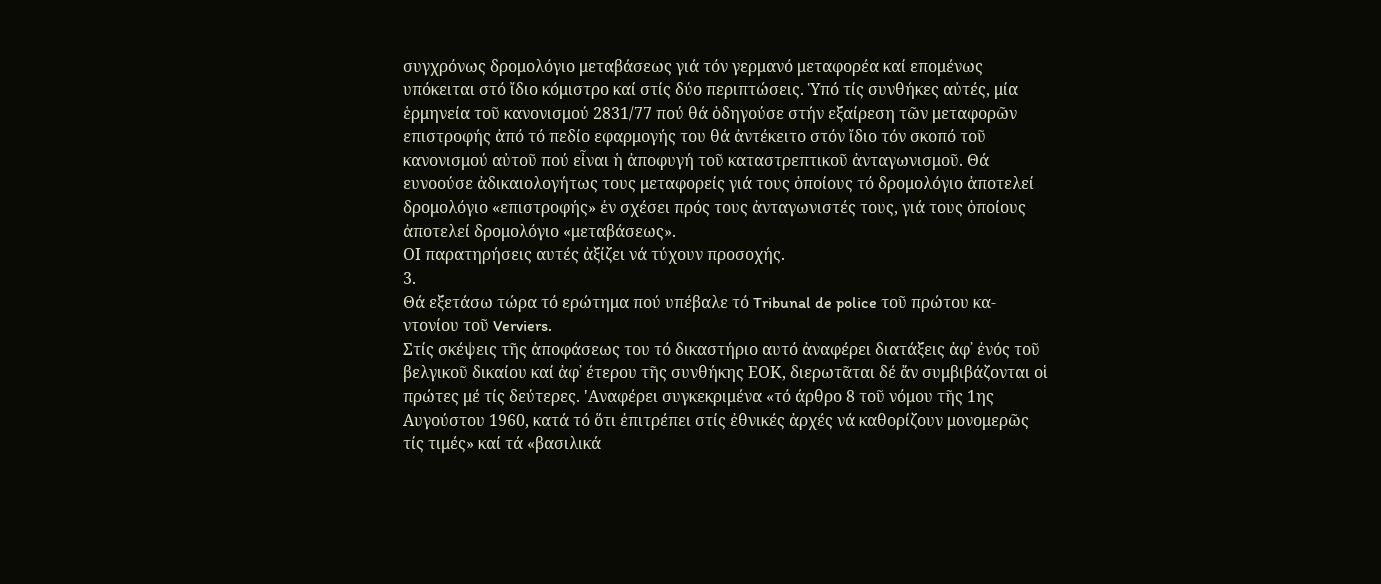συγχρόνως δρομολόγιο μεταβάσεως γιά τόν γερμανό μεταφορέα καί επομένως υπόκειται στό ἴδιο κόμιστρο καί στίς δύο περιπτώσεις. Ὑπό τίς συνθήκες αὐτές, μία ἑρμηνεία τοῦ κανονισμού 2831/77 πού θά ὁδηγούσε στήν εξαίρεση τῶν μεταφορῶν επιστροφής ἀπό τό πεδίο εφαρμογής του θά ἀντέκειτο στόν ἴδιο τόν σκοπό τοῦ κανονισμού αὐτοῦ πού εἶναι ἡ ἀποφυγή τοῦ καταστρεπτικοῦ ἀνταγωνισμοῦ. Θά ευνοούσε ἀδικαιολογήτως τους μεταφορείς γιά τους ὁποίους τό δρομολόγιο ἀποτελεί δρομολόγιο «επιστροφής» ἐν σχέσει πρός τους ἀνταγωνιστές τους, γιά τους ὁποίους ἀποτελεί δρομολόγιο «μεταβάσεως».
ΟΙ παρατηρήσεις αυτές ἀξίζει νά τύχουν προσοχής.
3.
Θά εξετάσω τώρα τό ερώτημα πού υπέβαλε τό Tribunal de police τοῦ πρώτου κα-ντονίου τοῦ Verviers.
Στίς σκέψεις τῆς ἀποφάσεως του τό δικαστήριο αυτό ἀναφέρει διατάξεις ἀφ᾽ ἐνός τοῦ βελγικοῦ δικαίου καί ἀφ᾽ έτερου τῆς συνθήκης ΕΟΚ, διερωτᾶται δέ ἄν συμβιβάζονται οἱ πρώτες μέ τίς δεύτερες. 'Αναφέρει συγκεκριμένα «τό άρθρο 8 τοῦ νόμου τῆς 1ης Αυγούστου 1960, κατά τό ὅτι ἐπιτρέπει στίς ἐθνικές ἀρχές νά καθορίζουν μονομερῶς τίς τιμές» καί τά «βασιλικά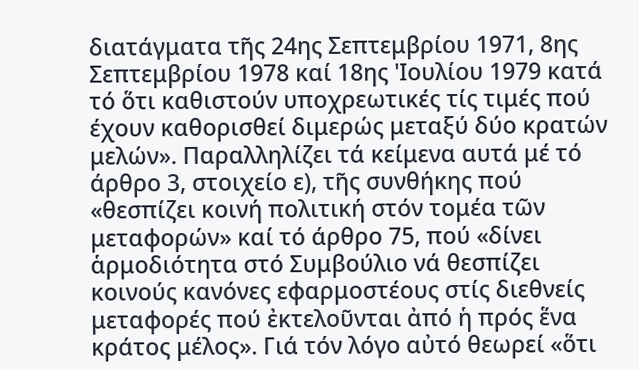διατάγματα τῆς 24ης Σεπτεμβρίου 1971, 8ης Σεπτεμβρίου 1978 καί 18ης 'Ιουλίου 1979 κατά τό ὅτι καθιστούν υποχρεωτικές τίς τιμές πού έχουν καθορισθεί διμερώς μεταξύ δύο κρατών μελών». Παραλληλίζει τά κείμενα αυτά μέ τό άρθρο 3, στοιχείο ε), τῆς συνθήκης πού «θεσπίζει κοινή πολιτική στόν τομέα τῶν μεταφορών» καί τό άρθρο 75, πού «δίνει ἁρμοδιότητα στό Συμβούλιο νά θεσπίζει κοινούς κανόνες εφαρμοστέους στίς διεθνείς μεταφορές πού ἐκτελοῦνται ἀπό ἡ πρός ἕνα κράτος μέλος». Γιά τόν λόγο αὐτό θεωρεί «ὅτι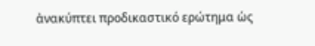ἀνακύπτει προδικαστικό ερώτημα ὡς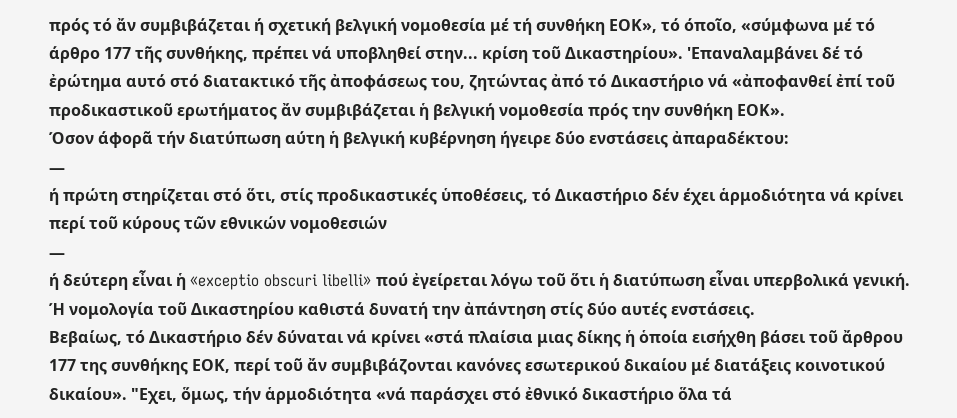πρός τό ἄν συμβιβάζεται ή σχετική βελγική νομοθεσία μέ τή συνθήκη ΕΟΚ», τό όποῖο, «σύμφωνα μέ τό άρθρο 177 τῆς συνθήκης, πρέπει νά υποβληθεί στην... κρίση τοῦ Δικαστηρίου». 'Επαναλαμβάνει δέ τό ἐρώτημα αυτό στό διατακτικό τῆς ἀποφάσεως του, ζητώντας ἀπό τό Δικαστήριο νά «ἀποφανθεί ἐπί τοῦ προδικαστικοῦ ερωτήματος ἄν συμβιβάζεται ἡ βελγική νομοθεσία πρός την συνθήκη ΕΟΚ».
Όσον άφορᾶ τήν διατύπωση αύτη ἡ βελγική κυβέρνηση ήγειρε δύο ενστάσεις ἀπαραδέκτου:
—
ή πρώτη στηρίζεται στό ὅτι, στίς προδικαστικές ὑποθέσεις, τό Δικαστήριο δέν έχει ἁρμοδιότητα νά κρίνει περί τοῦ κύρους τῶν εθνικών νομοθεσιών
—
ή δεύτερη εἶναι ἡ «exceptio obscuri libelli» πού ἐγείρεται λόγω τοῦ ὅτι ἡ διατύπωση εἶναι υπερβολικά γενική.
Ή νομολογία τοῦ Δικαστηρίου καθιστά δυνατή την ἀπάντηση στίς δύο αυτές ενστάσεις.
Βεβαίως, τό Δικαστήριο δέν δύναται νά κρίνει «στά πλαίσια μιας δίκης ἡ ὁποία εισήχθη βάσει τοῦ ἄρθρου 177 της συνθήκης ΕΟΚ, περί τοῦ ἄν συμβιβάζονται κανόνες εσωτερικού δικαίου μέ διατάξεις κοινοτικού δικαίου». "Εχει, ὅμως, τήν ἁρμοδιότητα «νά παράσχει στό ἐθνικό δικαστήριο ὅλα τά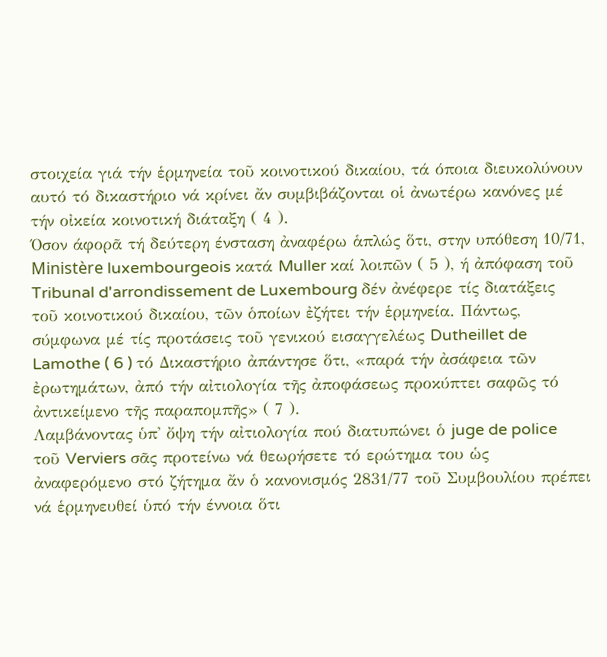στοιχεία γιά τήν ἑρμηνεία τοῦ κοινοτικού δικαίου, τά όποια διευκολύνουν αυτό τό δικαστήριο νά κρίνει ἄν συμβιβάζονται οἱ ἀνωτέρω κανόνες μέ τήν οἰκεία κοινοτική διάταξη ( 4 ).
Όσον άφορᾶ τή δεύτερη ένσταση ἀναφέρω ἁπλώς ὅτι, στην υπόθεση 10/71, Ministère luxembourgeois κατά Muller καί λοιπῶν ( 5 ), ή ἀπόφαση τοῦ Tribunal d'arrondissement de Luxembourg δέν ἀνέφερε τίς διατάξεις τοῦ κοινοτικού δικαίου, τῶν ὁποίων ἐζήτει τήν ἑρμηνεία. Πάντως, σύμφωνα μέ τίς προτάσεις τοῦ γενικού εισαγγελέως Dutheillet de Lamothe ( 6 ) τό Δικαστήριο ἀπάντησε ὅτι, «παρά τήν ἀσάφεια τῶν ἐρωτημάτων, ἀπό τήν αἰτιολογία τῆς ἀποφάσεως προκύπτει σαφῶς τό ἀντικείμενο τῆς παραπομπῆς» ( 7 ).
Λαμβάνοντας ὑπ' ὄψη τήν αἰτιολογία πού διατυπώνει ὁ juge de police τοῦ Verviers σᾶς προτείνω νά θεωρήσετε τό ερώτημα του ὡς ἀναφερόμενο στό ζήτημα ἄν ὁ κανονισμός 2831/77 τοῦ Συμβουλίου πρέπει νά ἑρμηνευθεί ὑπό τήν έννοια ὅτι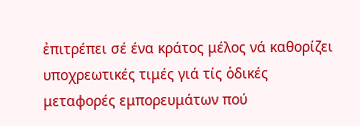ἐπιτρέπει σέ ένα κράτος μέλος νά καθορίζει υποχρεωτικές τιμές γιά τίς ὁδικές μεταφορές εμπορευμάτων πού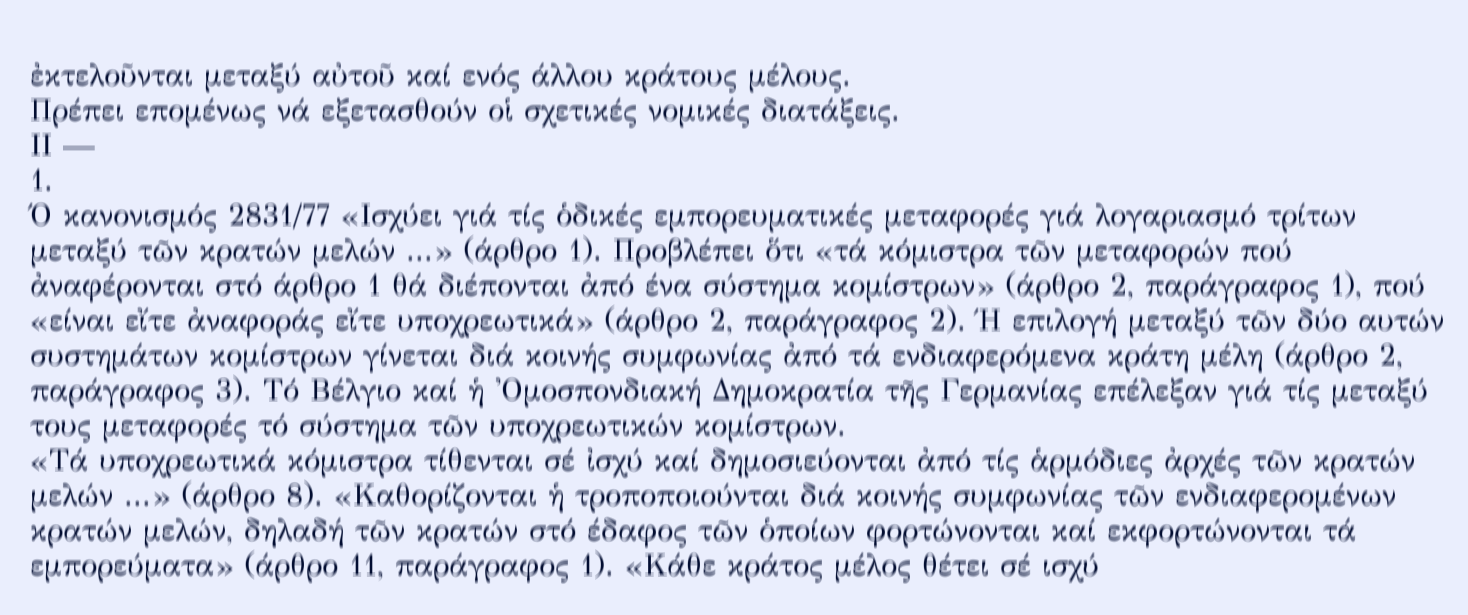ἐκτελοῦνται μεταξύ αὐτοῦ καί ενός άλλου κράτους μέλους.
Πρέπει επομένως νά εξετασθούν οἱ σχετικές νομικές διατάξεις.
ΙΙ —
1.
Ό κανονισμός 2831/77 «Ισχύει γιά τίς ὁδικές εμπορευματικές μεταφορές γιά λογαριασμό τρίτων μεταξύ τῶν κρατών μελών ...» (άρθρο 1). Προβλέπει ὅτι «τά κόμιστρα τῶν μεταφορών πού ἀναφέρονται στό άρθρο 1 θά διέπονται ἀπό ένα σύστημα κομίστρων» (άρθρο 2, παράγραφος 1), πού «είναι εἴτε ἀναφοράς εἴτε υποχρεωτικά» (άρθρο 2, παράγραφος 2). Ή επιλογή μεταξύ τῶν δύο αυτών συστημάτων κομίστρων γίνεται διά κοινής συμφωνίας ἀπό τά ενδιαφερόμενα κράτη μέλη (άρθρο 2, παράγραφος 3). Τό Βέλγιο καί ἡ 'Ομοσπονδιακή Δημοκρατία τῆς Γερμανίας επέλεξαν γιά τίς μεταξύ τους μεταφορές τό σύστημα τῶν υποχρεωτικών κομίστρων.
«Τά υποχρεωτικά κόμιστρα τίθενται σέ ἰσχύ καί δημοσιεύονται ἀπό τίς ἁρμόδιες ἀρχές τῶν κρατών μελών ...» (άρθρο 8). «Καθορίζονται ἡ τροποποιούνται διά κοινής συμφωνίας τῶν ενδιαφερομένων κρατών μελών, δηλαδή τῶν κρατών στό έδαφος τῶν ὁποίων φορτώνονται καί εκφορτώνονται τά εμπορεύματα» (άρθρο 11, παράγραφος 1). «Κάθε κράτος μέλος θέτει σέ ισχύ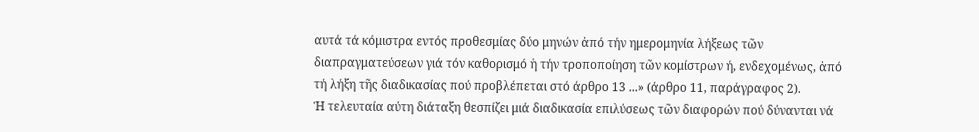αυτά τά κόμιστρα εντός προθεσμίας δύο μηνών ἀπό τήν ημερομηνία λήξεως τῶν διαπραγματεύσεων γιά τόν καθορισμό ἡ τήν τροποποίηση τῶν κομίστρων ή, ενδεχομένως, ἀπό τή λήξη τῆς διαδικασίας πού προβλέπεται στό άρθρο 13 ...» (άρθρο 11, παράγραφος 2).
Ή τελευταία αύτη διάταξη θεσπίζει μιά διαδικασία επιλύσεως τῶν διαφορών πού δύνανται νά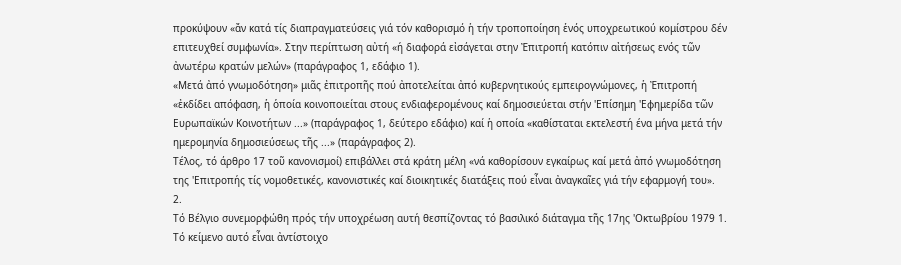προκύψουν «ἄν κατά τίς διαπραγματεύσεις γιά τόν καθορισμό ἡ τήν τροποποίηση ἑνός υποχρεωτικού κομίστρου δέν επιτευχθεί συμφωνία». Στην περίπτωση αὐτή «ή διαφορά εἰσάγεται στην Ἐπιτροπή κατόπιν αἰτήσεως ενός τῶν ἀνωτέρω κρατών μελών» (παράγραφος 1, εδάφιο 1).
«Μετά ἀπό γνωμοδότηση» μιᾶς ἐπιτροπῆς πού ἀποτελείται ἀπό κυβερνητικούς εμπειρογνώμονες, ἡ Ἐπιτροπή «ἐκδίδει απόφαση, ἡ ὁποία κοινοποιείται στους ενδιαφερομένους καί δημοσιεύεται στήν 'Επίσημη 'Εφημερίδα τῶν Ευρωπαϊκών Κοινοτήτων ...» (παράγραφος 1, δεύτερο εδάφιο) καί ἡ οποία «καθίσταται εκτελεστή ένα μήνα μετά τήν ημερομηνία δημοσιεύσεως τῆς ...» (παράγραφος 2).
Τέλος, τό άρθρο 17 τοῦ κανονισμοί) επιβάλλει στά κράτη μέλη «νά καθορίσουν εγκαίρως καί μετά ἀπό γνωμοδότηση της 'Επιτροπής τίς νομοθετικές, κανονιστικές καί διοικητικές διατάξεις πού εἶναι ἀναγκαῖες γιά τήν εφαρμογή του».
2.
Τό Βέλγιο συνεμορφώθη πρός τήν υποχρέωση αυτή θεσπίζοντας τό βασιλικό διάταγμα τῆς 17ης 'Οκτωβρίου 1979 1. Τό κείμενο αυτό εἶναι ἀντίστοιχο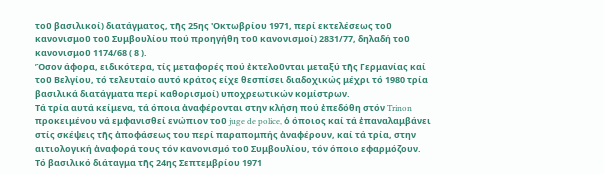τοῦ βασιλικοί) διατάγματος, τῆς 25ης 'Οκτωβρίου 1971, περί εκτελέσεως τοῦ κανονισμοῦ τοῦ Συμβουλίου πού προηγήθη τοῦ κανονισμοί) 2831/77, δηλαδή τοῦ κανονισμοῦ 1174/68 ( 8 ).
Ὅσον άφορα, ειδικότερα, τίς μεταφορές πού ἐκτελοῦνται μεταξύ τῆς Γερμανίας καί τοῦ Βελγίου, τό τελευταίο αυτό κράτος είχε θεσπίσει διαδοχικώς μέχρι τό 1980 τρία βασιλικά διατάγματα περί καθορισμοί) υποχρεωτικών κομίστρων.
Τά τρία αυτά κείμενα, τά όποια ἀναφέρονται στην κλήση πού ἐπεδόθη στόν Trinon προκειμένου νά εμφανισθεί ενώπιον τοῦ juge de police, ὁ όποιος καί τά ἐπαναλαμβάνει στίς σκέψεις τῆς ἀποφάσεως του περί παραπομπής ἀναφέρουν, καί τά τρία, στην αιτιολογική ἀναφορά τους τόν κανονισμό τοῦ Συμβουλίου, τόν όποιο εφαρμόζουν.
Τό βασιλικό διάταγμα τῆς 24ης Σεπτεμβρίου 1971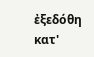ἐξεδόθη κατ'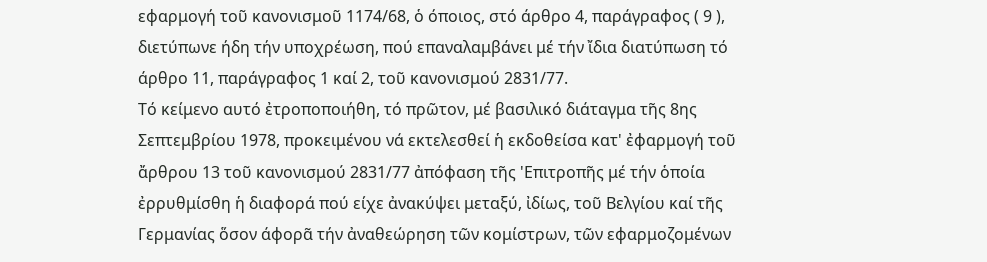εφαρμογή τοῦ κανονισμοῦ 1174/68, ὁ όποιος, στό άρθρο 4, παράγραφος ( 9 ), διετύπωνε ήδη τήν υποχρέωση, πού επαναλαμβάνει μέ τήν ἴδια διατύπωση τό άρθρο 11, παράγραφος 1 καί 2, τοῦ κανονισμού 2831/77.
Τό κείμενο αυτό ἐτροποποιήθη, τό πρῶτον, μέ βασιλικό διάταγμα τῆς 8ης Σεπτεμβρίου 1978, προκειμένου νά εκτελεσθεί ἡ εκδοθείσα κατ' ἐφαρμογή τοῦ ἄρθρου 13 τοῦ κανονισμού 2831/77 ἀπόφαση τῆς 'Επιτροπῆς μέ τήν ὁποία ἐρρυθμίσθη ἡ διαφορά πού είχε ἀνακύψει μεταξύ, ἰδίως, τοῦ Βελγίου καί τῆς Γερμανίας ὅσον άφορᾶ τήν ἀναθεώρηση τῶν κομίστρων, τῶν εφαρμοζομένων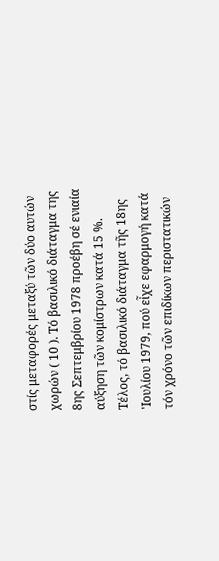στίς μεταφορές μεταξύ τῶν δύο αυτών χωρών ( 10 ). Τό βασιλικό διάταγμα της 8ης Σεπτεμβρίου 1978 προέβη σέ ενιαία αύξηση τῶν κομίστρων κατά 15 %.
Τέλος, τό βασιλικό διάταγμα τῆς 18ης 'Ιουλίου 1979, πού εἶχε εφαρμογή κατά τόν χρόνο τῶν επιδίκων περιστατικών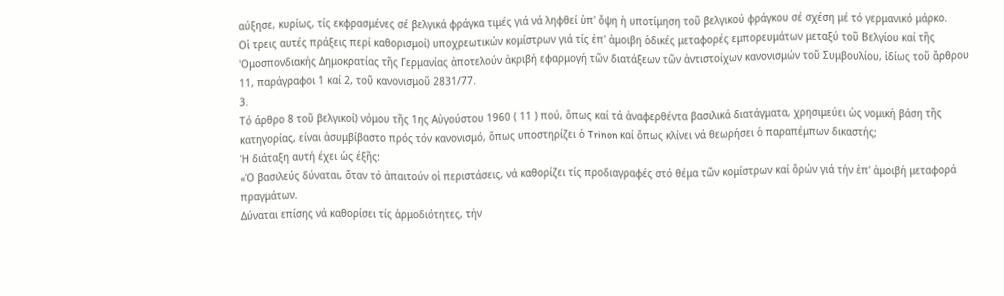αύξησε, κυρίως, τίς εκφρασμένες σέ βελγικά φράγκα τιμές γιά νά ληφθεί ὑπ' ὄψη ἡ υποτίμηση τοῦ βελγικού φράγκου σέ σχέση μέ τό γερμανικό μάρκο.
Οἱ τρεις αυτές πράξεις περί καθορισμοί) υποχρεωτικών κομίστρων γιά τίς ἐπ' ἀμοιβη ὁδικές μεταφορές εμπορευμάτων μεταξύ τοῦ Βελγίου καί τῆς 'Ομοσπονδιακής Δημοκρατίας τῆς Γερμανίας ἀποτελούν ἀκριβή εφαρμογή τῶν διατάξεων τῶν ἀντιστοίχων κανονισμών τοῦ Συμβουλίου, ἰδίως τοῦ ἄρθρου 11, παράγραφοι 1 καί 2, τοῦ κανονισμοῦ 2831/77.
3.
Τό άρθρο 8 τοῦ βελγικοί) νόμου τῆς 1ης Αὐγούστου 1960 ( 11 ) πού, ὅπως καί τά ἀναφερθέντα βασιλικά διατάγματα, χρησιμεύει ὡς νομική βάση τῆς κατηγορίας, είναι ἀσυμβίβαστο πρός τόν κανονισμό, ὅπως υποστηρίζει ὁ Trinon καί ὅπως κλίνει νά θεωρήσει ὁ παραπέμπων δικαστής;
Ή διάταξη αυτή έχει ὡς έξῆς:
«Ό βασιλεύς δύναται, ὅταν τό ἀπαιτούν οἱ περιστάσεις, νά καθορίζει τίς προδιαγραφές στό θέμα τῶν κομίστρων καί ὅρών γιά τήν ἐπ' ἀμοιβή μεταφορά πραγμάτων.
Δύναται επίσης νά καθορίσει τίς ἁρμοδιότητες, τήν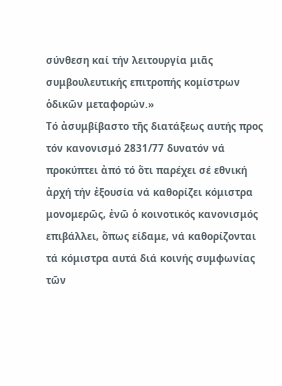σύνθεση καί τήν λειτουργία μιᾶς συμβουλευτικής επιτροπής κομίστρων ὁδικῶν μεταφορών.»
Τό ἀσυμβίβαστο τῆς διατάξεως αυτής προς τόν κανονισμό 2831/77 δυνατόν νά προκύπτει ἀπό τό ὅτι παρέχει σέ εθνική ἀρχή τήν ἐξουσία νά καθορίζει κόμιστρα μονομερῶς, ἐνῶ ὁ κοινοτικός κανονισμός επιβάλλει, ὅπως είδαμε, νά καθορίζονται τά κόμιστρα αυτά διά κοινής συμφωνίας τῶν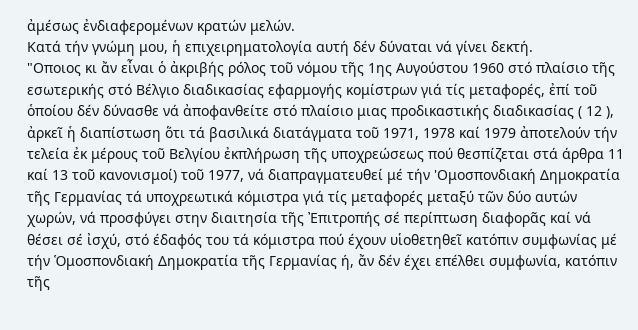ἀμέσως ἐνδιαφερομένων κρατών μελών.
Κατά τήν γνώμη μου, ἡ επιχειρηματολογία αυτή δέν δύναται νά γίνει δεκτή.
"Οποιος κι ἄν εἶναι ὁ ἀκριβής ρόλος τοῦ νόμου τῆς 1ης Αυγούστου 1960 στό πλαίσιο τῆς εσωτερικής στό Βέλγιο διαδικασίας εφαρμογής κομίστρων γιά τίς μεταφορές, ἐπί τοῦ ὁποίου δέν δύνασθε νά ἀποφανθείτε στό πλαίσιο μιας προδικαστικής διαδικασίας ( 12 ), ἀρκεῖ ἡ διαπίστωση ὅτι τά βασιλικά διατάγματα τοῦ 1971, 1978 καί 1979 ἀποτελούν τήν τελεία ἐκ μέρους τοῦ Βελγίου ἐκπλήρωση τῆς υποχρεώσεως πού θεσπίζεται στά άρθρα 11 καί 13 τοῦ κανονισμοί) τοῦ 1977, νά διαπραγματευθεί μέ τήν 'Ομοσπονδιακή Δημοκρατία τῆς Γερμανίας τά υποχρεωτικά κόμιστρα γιά τίς μεταφορές μεταξύ τῶν δύο αυτών χωρών, νά προσφύγει στην διαιτησία τῆς Ἐπιτροπής σέ περίπτωση διαφορᾶς καί νά θέσει σέ ἰσχύ, στό έδαφός του τά κόμιστρα πού έχουν υἱοθετηθεῖ κατόπιν συμφωνίας μέ τήν Ὁμοσπονδιακή Δημοκρατία τῆς Γερμανίας ή, ἄν δέν έχει επέλθει συμφωνία, κατόπιν τῆς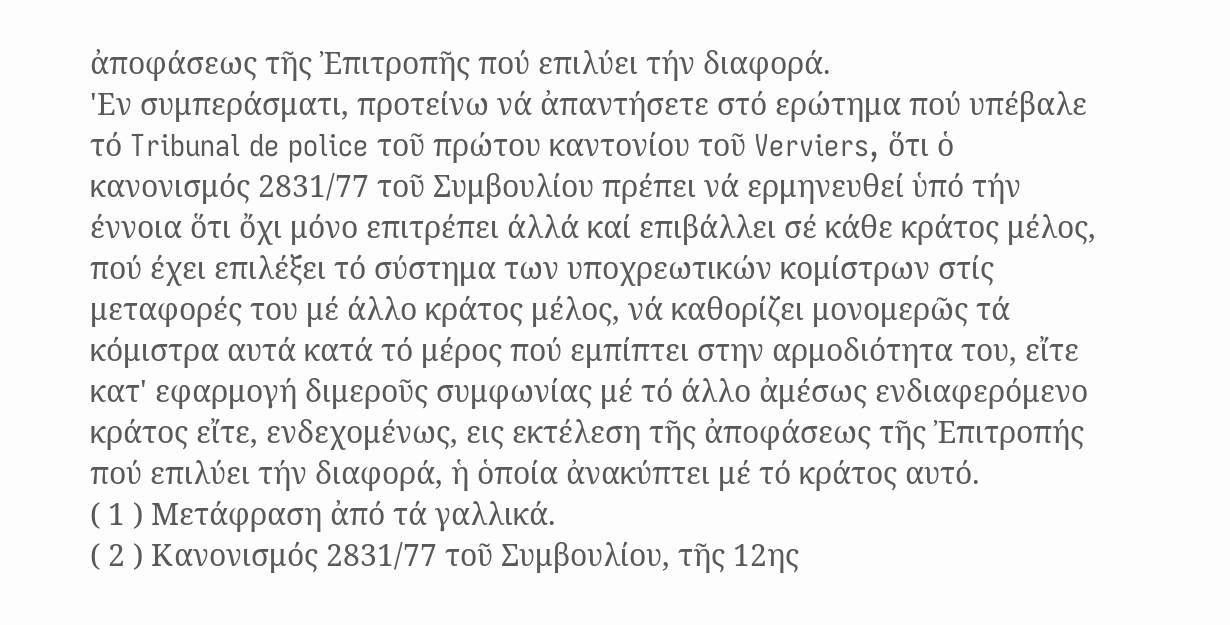ἀποφάσεως τῆς Ἐπιτροπῆς πού επιλύει τήν διαφορά.
'Εν συμπεράσματι, προτείνω νά ἀπαντήσετε στό ερώτημα πού υπέβαλε τό Tribunal de police τοῦ πρώτου καντονίου τοῦ Verviers, ὅτι ὁ κανονισμός 2831/77 τοῦ Συμβουλίου πρέπει νά ερμηνευθεί ὑπό τήν έννοια ὅτι ὄχι μόνο επιτρέπει άλλά καί επιβάλλει σέ κάθε κράτος μέλος, πού έχει επιλέξει τό σύστημα των υποχρεωτικών κομίστρων στίς μεταφορές του μέ άλλο κράτος μέλος, νά καθορίζει μονομερῶς τά κόμιστρα αυτά κατά τό μέρος πού εμπίπτει στην αρμοδιότητα του, εἴτε κατ' εφαρμογή διμεροῦς συμφωνίας μέ τό άλλο ἀμέσως ενδιαφερόμενο κράτος εἴτε, ενδεχομένως, εις εκτέλεση τῆς ἀποφάσεως τῆς Ἐπιτροπής πού επιλύει τήν διαφορά, ἡ ὁποία ἀνακύπτει μέ τό κράτος αυτό.
( 1 ) Μετάφραση ἀπό τά γαλλικά.
( 2 ) Κανονισμός 2831/77 τοῦ Συμβουλίου, τῆς 12ης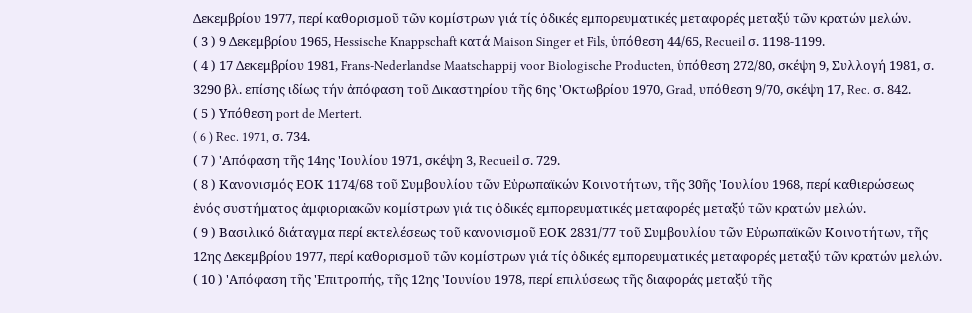Δεκεμβρίου 1977, περί καθορισμοῦ τῶν κομίστρων γιά τίς ὁδικές εμπορευματικές μεταφορές μεταξύ τῶν κρατών μελών.
( 3 ) 9 Δεκεμβρίου 1965, Hessische Knappschaft κατά Maison Singer et Fils, ὑπόθεση 44/65, Recueil σ. 1198-1199.
( 4 ) 17 Δεκεμβρίου 1981, Frans-Nederlandse Maatschappij voor Biologische Producten, ὑπόθεση 272/80, σκέψη 9, Συλλογή 1981, σ. 3290 βλ. επίσης ιδίως τήν ἀπόφαση τοῦ Δικαστηρίου τῆς 6ης 'Οκτωβρίου 1970, Grad, υπόθεση 9/70, σκέψη 17, Rec. σ. 842.
( 5 ) Υπόθεση port de Mertert.
( 6 ) Rec. 1971, σ. 734.
( 7 ) 'Απόφαση τῆς 14ης 'Ιουλίου 1971, σκέψη 3, Recueil σ. 729.
( 8 ) Κανονισμός ΕΟΚ 1174/68 τοῦ Συμβουλίου τῶν Εὐρωπαϊκών Κοινοτήτων, τῆς 30ῆς 'Ιουλίου 1968, περί καθιερώσεως ἐνός συστήματος ἀμφιοριακῶν κομίστρων γιά τις ὁδικές εμπορευματικές μεταφορές μεταξύ τῶν κρατών μελών.
( 9 ) Βασιλικό διάταγμα περί εκτελέσεως τοῦ κανονισμοῦ ΕΟΚ 2831/77 τοῦ Συμβουλίου τῶν Εὐρωπαϊκῶν Κοινοτήτων, τῆς 12ης Δεκεμβρίου 1977, περί καθορισμοῦ τῶν κομίστρων γιά τίς ὀδικές εμπορευματικές μεταφορές μεταξύ τῶν κρατών μελών.
( 10 ) 'Απόφαση τῆς 'Επιτροπής, τῆς 12ης 'Ιουνίου 1978, περί επιλύσεως τῆς διαφοράς μεταξύ τῆς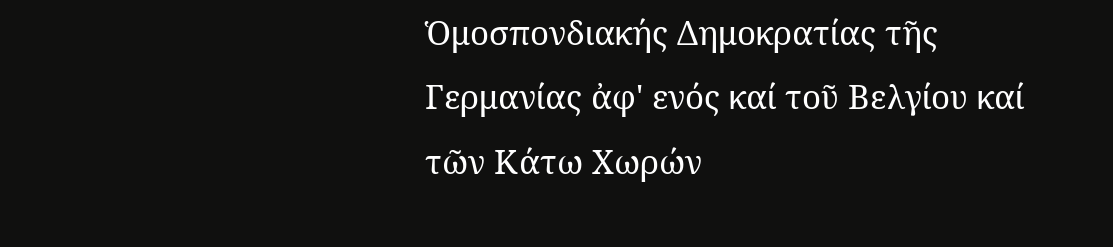Ὁμοσπονδιακής Δημοκρατίας τῆς Γερμανίας ἀφ' ενός καί τοῦ Βελγίου καί τῶν Κάτω Χωρών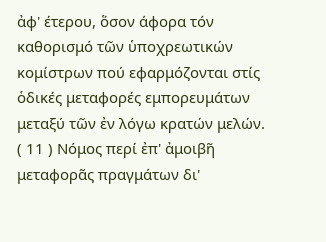ἀφ' έτερου, ὅσον άφορα τόν καθορισμό τῶν ὑποχρεωτικών κομίστρων πού εφαρμόζονται στίς ὁδικές μεταφορές εμπορευμάτων μεταξύ τῶν ἐν λόγω κρατών μελών.
( 11 ) Νόμος περί ἐπ' ἀμοιβῆ μεταφορᾶς πραγμάτων δι'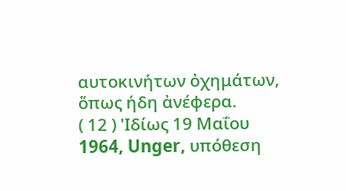αυτοκινήτων ὀχημάτων, ὅπως ήδη ἀνέφερα.
( 12 ) 'Ιδίως 19 Μαΐου 1964, Unger, υπόθεση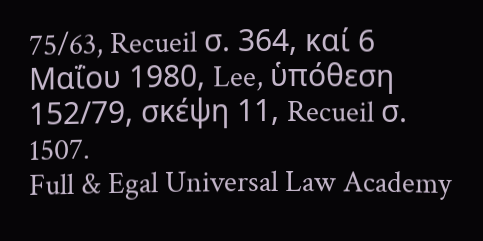75/63, Recueil σ. 364, καί 6 Μαΐου 1980, Lee, ὑπόθεση 152/79, σκέψη 11, Recueil σ. 1507.
Full & Egal Universal Law Academy